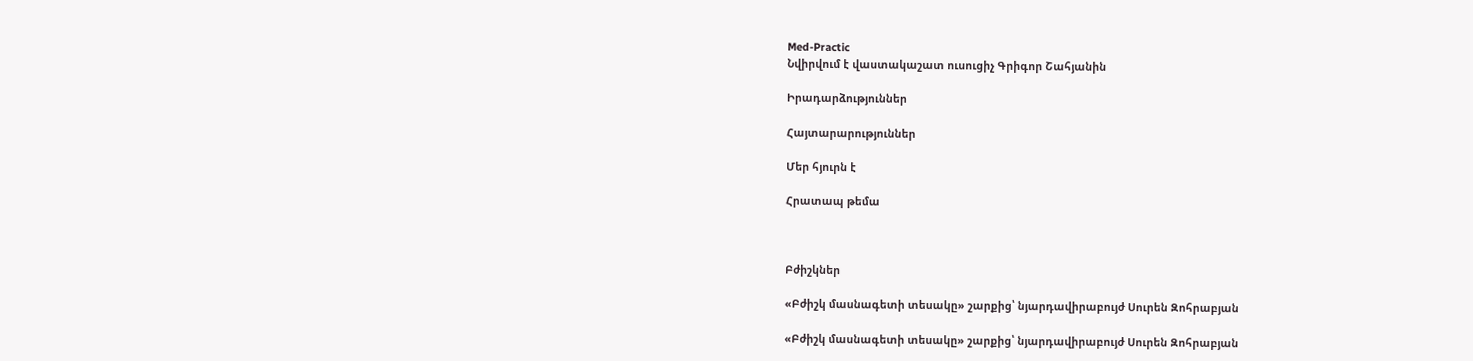Med-Practic
Նվիրվում է վաստակաշատ ուսուցիչ Գրիգոր Շահյանին

Իրադարձություններ

Հայտարարություններ

Մեր հյուրն է

Հրատապ թեմա



Բժիշկներ

«Բժիշկ մասնագետի տեսակը» շարքից՝ նյարդավիրաբույժ Սուրեն Զոհրաբյան

«Բժիշկ մասնագետի տեսակը» շարքից՝ նյարդավիրաբույժ Սուրեն Զոհրաբյան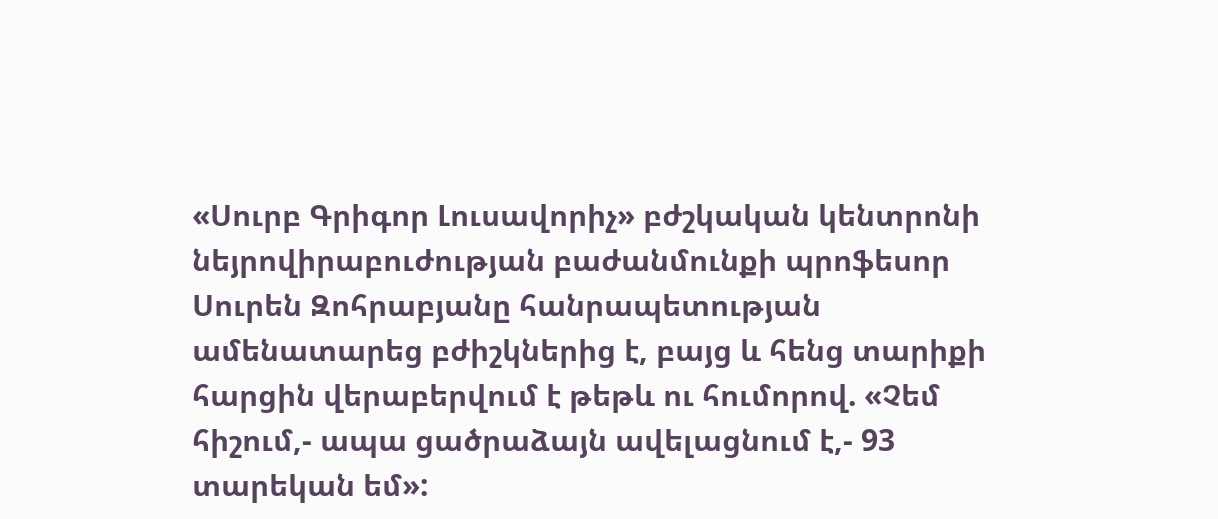«Սուրբ Գրիգոր Լուսավորիչ» բժշկական կենտրոնի նեյրովիրաբուժության բաժանմունքի պրոֆեսոր Սուրեն Զոհրաբյանը հանրապետության ամենատարեց բժիշկներից է, բայց և հենց տարիքի հարցին վերաբերվում է թեթև ու հումորով. «Չեմ հիշում,- ապա ցածրաձայն ավելացնում է,- 93 տարեկան եմ»: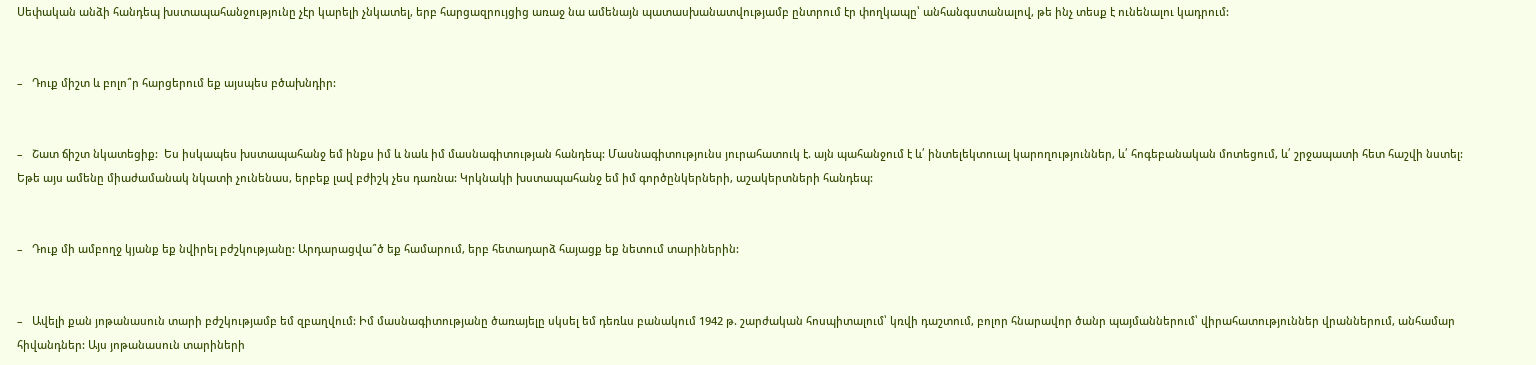Սեփական անձի հանդեպ խստապահանջությունը չէր կարելի չնկատել, երբ հարցազրույցից առաջ նա ամենայն պատասխանատվությամբ ընտրում էր փողկապը՝ անհանգստանալով, թե ինչ տեսք է ունենալու կադրում:


–   Դուք միշտ և բոլո՞ր հարցերում եք այսպես բծախնդիր:


–   Շատ ճիշտ նկատեցիք:  Ես իսկապես խստապահանջ եմ ինքս իմ և նաև իմ մասնագիտության հանդեպ: Մասնագիտությունս յուրահատուկ է. այն պահանջում է և՛ ինտելեկտուալ կարողություններ, և՛ հոգեբանական մոտեցում, և՛ շրջապատի հետ հաշվի նստել: Եթե այս ամենը միաժամանակ նկատի չունենաս, երբեք լավ բժիշկ չես դառնա: Կրկնակի խստապահանջ եմ իմ գործընկերների, աշակերտների հանդեպ:


–   Դուք մի ամբողջ կյանք եք նվիրել բժշկությանը: Արդարացվա՞ծ եք համարում, երբ հետադարձ հայացք եք նետում տարիներին:


–   Ավելի քան յոթանասուն տարի բժշկությամբ եմ զբաղվում: Իմ մասնագիտությանը ծառայելը սկսել եմ դեռևս բանակում 1942 թ. շարժական հոսպիտալում՝ կռվի դաշտում, բոլոր հնարավոր ծանր պայմաններում՝ վիրահատություններ վրաններում, անհամար հիվանդներ: Այս յոթանասուն տարիների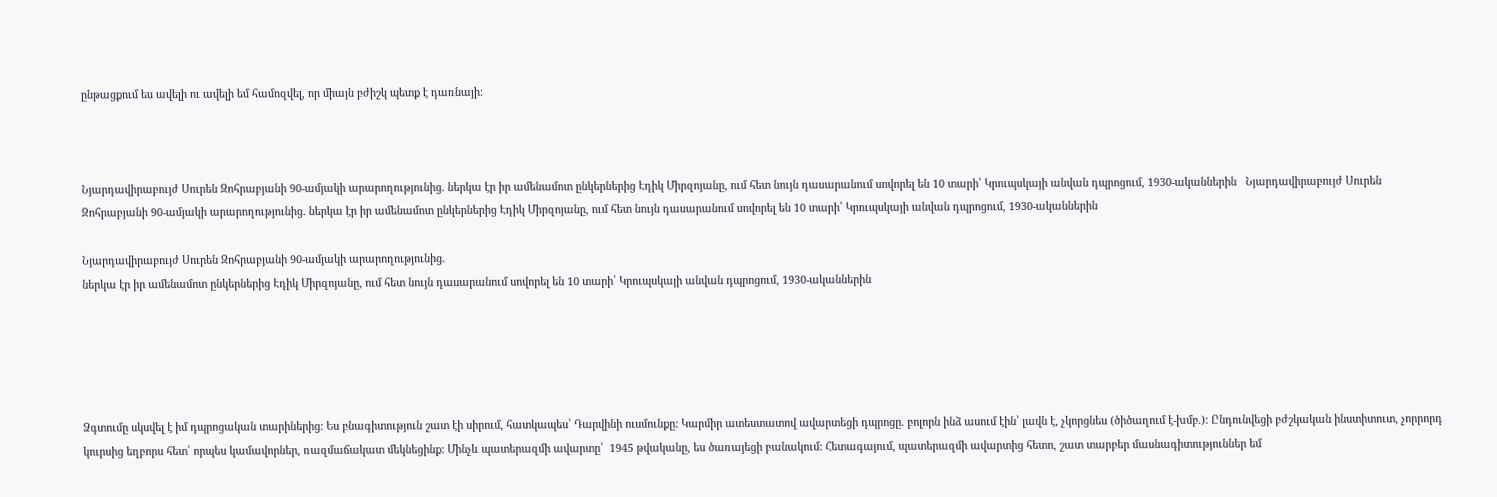ընթացքում ես ավելի ու ավելի եմ համոզվել, որ միայն բժիշկ պետք է դառնայի:



Նյարդավիրաբույժ Սուրեն Զոհրաբյանի 90-ամյակի արարողությունից. ներկա էր իր ամենամոտ ընկերներից Էդիկ Միրզոյանը, ում հետ նույն դասարանում սովորել են 10 տարի՝ Կրուպսկայի անվան դպրոցում, 1930-ականներին   Նյարդավիրաբույժ Սուրեն Զոհրաբյանի 90-ամյակի արարողությունից. ներկա էր իր ամենամոտ ընկերներից Էդիկ Միրզոյանը, ում հետ նույն դասարանում սովորել են 10 տարի՝ Կրուպսկայի անվան դպրոցում, 1930-ականներին

Նյարդավիրաբույժ Սուրեն Զոհրաբյանի 90-ամյակի արարողությունից.
ներկա էր իր ամենամոտ ընկերներից Էդիկ Միրզոյանը, ում հետ նույն դասարանում սովորել են 10 տարի՝ Կրուպսկայի անվան դպրոցում, 1930-ականներին





Ձգտումը սկսվել է իմ դպրոցական տարիներից: Ես բնագիտություն շատ էի սիրում, հատկապես՝ Դարվինի ուսմունքը: Կարմիր ատեստատով ավարտեցի դպրոցը. բոլորն ինձ ասում էին՝ լավն է, չկորցնես (ծիծաղում է-խմբ.): Ընդունվեցի բժշկական ինստիտուտ, չորրորդ կուրսից եղբորս հետ՝ որպես կամավորներ, ռազմաճակատ մեկնեցինք: Մինչև պատերազմի ավարտը՝  1945 թվականը, ես ծառայեցի բանակում: Հետագայում, պատերազմի ավարտից հետո, շատ տարբեր մասնագիտություններ եմ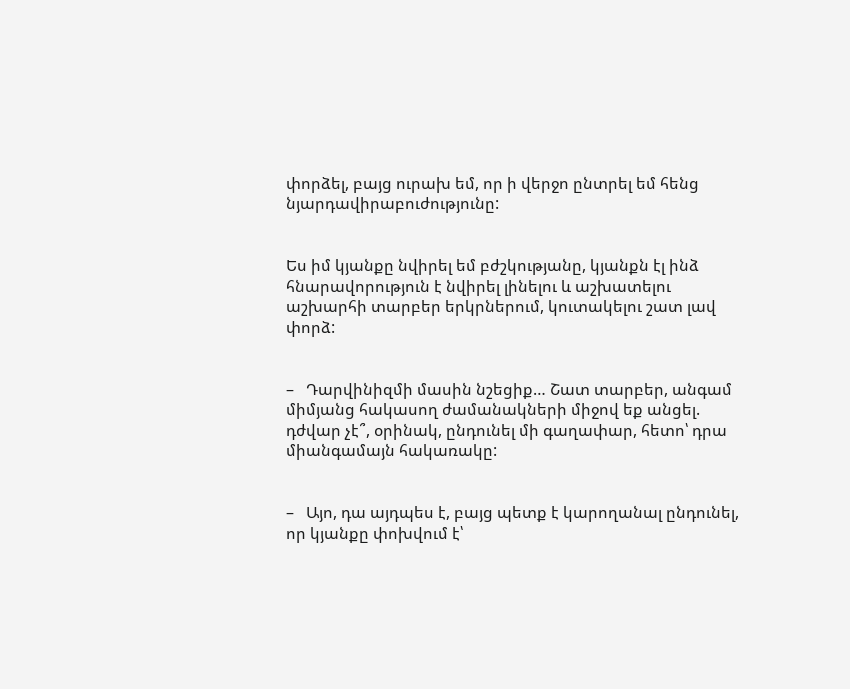փորձել, բայց ուրախ եմ, որ ի վերջո ընտրել եմ հենց նյարդավիրաբուժությունը:


Ես իմ կյանքը նվիրել եմ բժշկությանը, կյանքն էլ ինձ հնարավորություն է նվիրել լինելու և աշխատելու աշխարհի տարբեր երկրներում, կուտակելու շատ լավ փորձ:


–   Դարվինիզմի մասին նշեցիք… Շատ տարբեր, անգամ միմյանց հակասող ժամանակների միջով եք անցել. դժվար չէ՞, օրինակ, ընդունել մի գաղափար, հետո՝ դրա միանգամայն հակառակը:


–   Այո, դա այդպես է, բայց պետք է կարողանալ ընդունել, որ կյանքը փոխվում է՝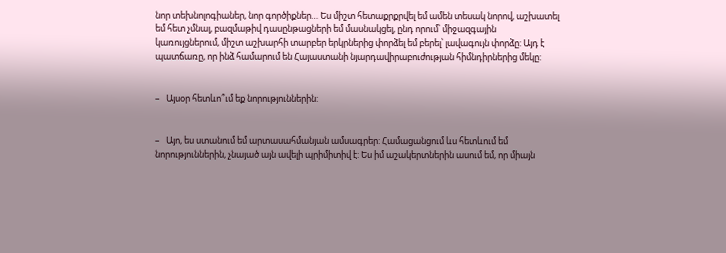նոր տեխնոլոգիաներ, նոր գործիքներ… Ես միշտ հետաքրքրվել եմ ամեն տեսակ նորով, աշխատել եմ հետ չմնալ, բազմաթիվ դասընթացների եմ մասնակցել, ընդ որում՝ միջազգային կառույցներում, միշտ աշխարհի տարբեր երկրներից փորձել եմ բերել՝ լավագույն փորձը: Այդ է պատճառը, որ ինձ համարում են Հայաստանի նյարդավիրաբուժության հիմնդիրներից մեկը:


–   Այսօր հետևո՞ւմ եք նորություններին:


–   Այո, ես ստանում եմ արտասահմանյան ամսագրեր: Համացանցում ևս հետևում եմ նորություններին, չնայած այն ավելի պրիմիտիվ է: Ես իմ աշակերտներին ասում եմ, որ միայն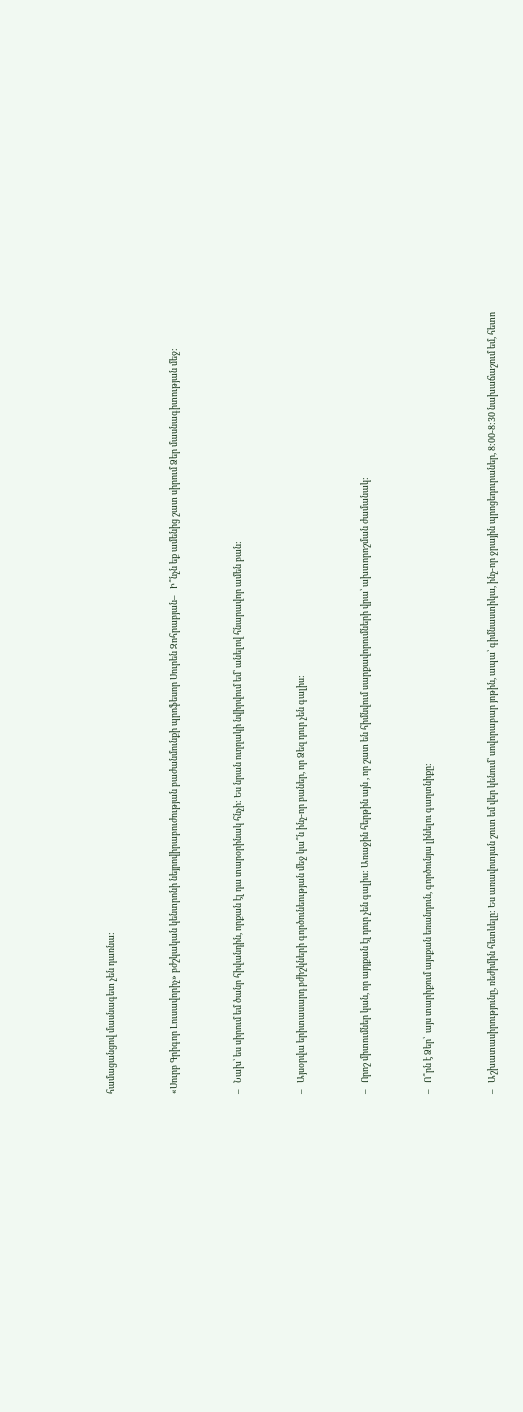համացանցով մասնագետ չեն դառնա:


«Սուրբ Գրիգոր Լուսավորիչ» բժշկական կենտրոնի նեյրովիրաբուժության բաժանմունքի պրոֆեսոր Սուրեն Զոհրաբյան–   Ի՞նչն եք ամենից շատ սիրում Ձեր մասնագիտության մեջ:


–   Նախ՝ ես սիրում եմ ծանր հիվանդին, որքան էլ դա տարօրինակ հնչի: Ես նրան ուղղակի նվիրվում եմ՝ անելով հնարավոր ամեն բան:


–   Այսօրվա երիտասարդ բժիշկների գործունեության մեջ կա՞ն ինչ-որ բաներ, որ Ձեզ դուր չեն գալիս:


–   Որոշ միտումներ կան, որ այդքան էլ դուր չեն գալիս: Առաջին հերթին այն , որ շատ են հիմնվում սարքավորումների վրա՝ ախտորոշման ժամանակ:


–   Ո՞րն է Ձեր՝  այս տարիքում այսքան եռանդուն, գործունյա լինելու գաղտնիքը:


–   Աշխատասիրությունը, ռեժիմին հետևելը: Ես առավոտյան շուտ եմ վեր կենում՝ սովորաբար յոթին, ապա՝ գիմնաստիկա, ինչ-որ ջրային պրոցեդուրաներ, 8:00-8:30 նախաճաշում եմ, հետո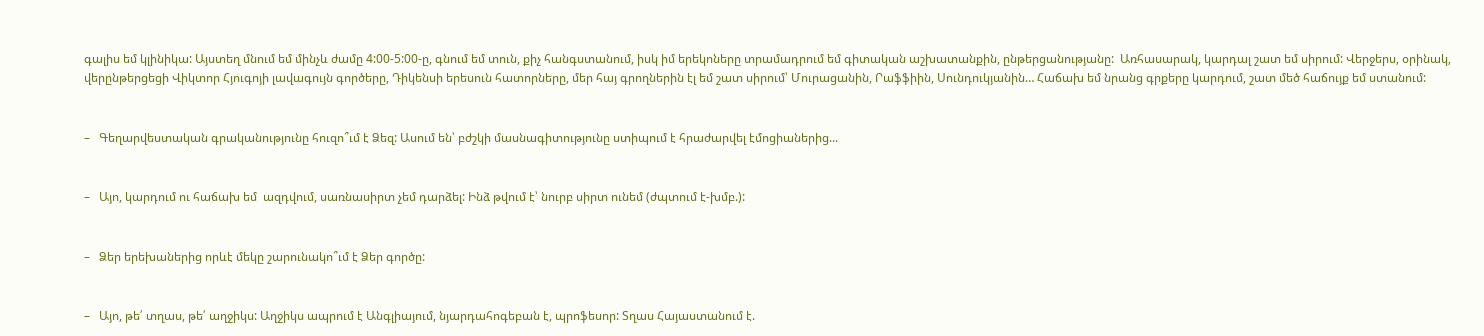գալիս եմ կլինիկա: Այստեղ մնում եմ մինչև ժամը 4:00-5:00-ը, գնում եմ տուն, քիչ հանգստանում, իսկ իմ երեկոները տրամադրում եմ գիտական աշխատանքին, ընթերցանությանը:  Առհասարակ, կարդալ շատ եմ սիրում: Վերջերս, օրինակ, վերընթերցեցի Վիկտոր Հյուգոյի լավագույն գործերը, Դիկենսի երեսուն հատորները, մեր հայ գրողներին էլ եմ շատ սիրում՝ Մուրացանին, Րաֆֆիին, Սունդուկյանին… Հաճախ եմ նրանց գրքերը կարդում, շատ մեծ հաճույք եմ ստանում:


–   Գեղարվեստական գրականությունը հուզո՞ւմ է Ձեզ: Ասում են՝ բժշկի մասնագիտությունը ստիպում է հրաժարվել էմոցիաներից...


–   Այո, կարդում ու հաճախ եմ  ազդվում, սառնասիրտ չեմ դարձել: Ինձ թվում է՝ նուրբ սիրտ ունեմ (ժպտում է-խմբ.):


–   Ձեր երեխաներից որևէ մեկը շարունակո՞ւմ է Ձեր գործը:


–   Այո, թե՛ տղաս, թե՛ աղջիկս: Աղջիկս ապրում է Անգլիայում, նյարդահոգեբան է, պրոֆեսոր: Տղաս Հայաստանում է.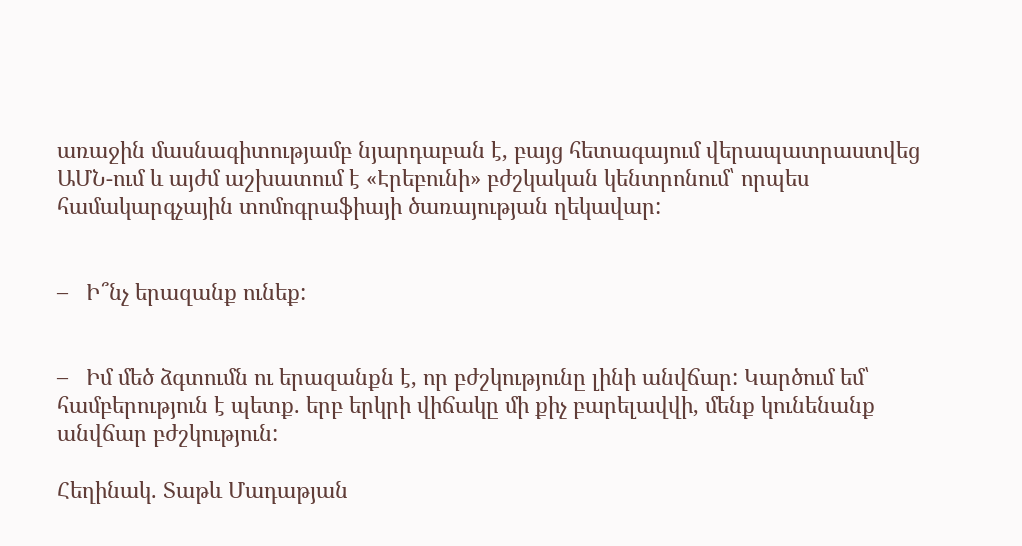առաջին մասնագիտությամբ նյարդաբան է, բայց հետագայում վերապատրաստվեց ԱՄՆ-ում և այժմ աշխատում է «Էրեբունի» բժշկական կենտրոնում՝ որպես համակարգչային տոմոգրաֆիայի ծառայության ղեկավար:


–   Ի՞նչ երազանք ունեք:


–   Իմ մեծ ձգտումն ու երազանքն է, որ բժշկությունը լինի անվճար: Կարծում եմ՝ համբերություն է պետք. երբ երկրի վիճակը մի քիչ բարելավվի, մենք կունենանք անվճար բժշկություն:

Հեղինակ. Տաթև Մադաթյան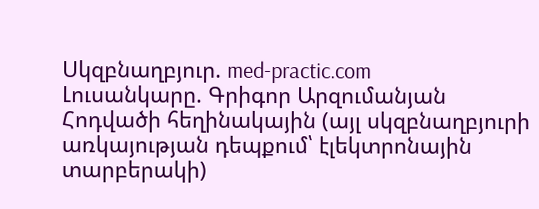Սկզբնաղբյուր. med-practic.com
Լուսանկարը. Գրիգոր Արզումանյան
Հոդվածի հեղինակային (այլ սկզբնաղբյուրի առկայության դեպքում՝ էլեկտրոնային տարբերակի)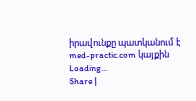իրավունքը պատկանում է med-practic.com կայքին
Loading...
Share |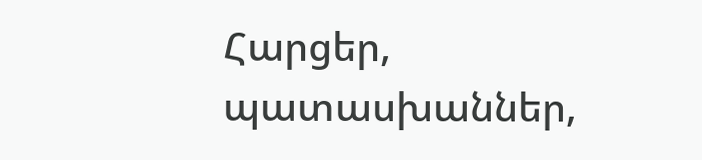Հարցեր, պատասխաններ,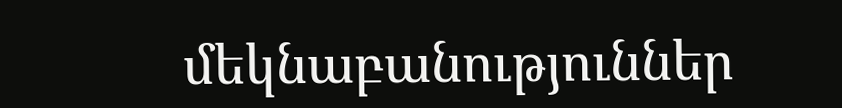մեկնաբանություններ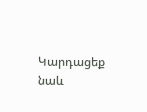Կարդացեք նաև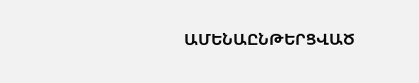ԱՄԵՆԱԸՆԹԵՐՑՎԱԾ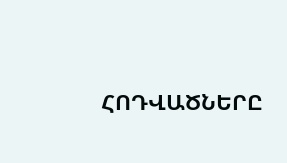ՀՈԴՎԱԾՆԵՐԸ